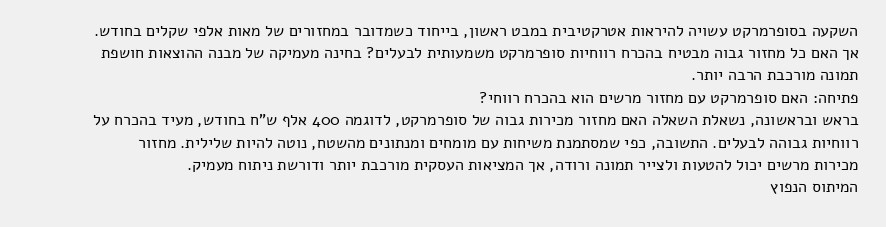השקעה בסופרמרקט עשויה להיראות אטרקטיבית במבט ראשון, בייחוד כשמדובר במחזורים של מאות אלפי שקלים בחודש. אך האם כל מחזור גבוה מבטיח בהכרח רווחיות סופרמרקט משמעותית לבעלים? בחינה מעמיקה של מבנה ההוצאות חושפת תמונה מורכבת הרבה יותר.
פתיחה: האם סופרמרקט עם מחזור מרשים הוא בהכרח רווחי?
בראש ובראשונה, נשאלת השאלה האם מחזור מכירות גבוה של סופרמרקט, לדוגמה 400 אלף ש"ח בחודש, מעיד בהכרח על רווחיות גבוהה לבעלים. התשובה, כפי שמסתמנת משיחות עם מומחים ומנתונים מהשטח, נוטה להיות שלילית. מחזור מכירות מרשים יכול להטעות ולצייר תמונה ורודה, אך המציאות העסקית מורכבת יותר ודורשת ניתוח מעמיק.
המיתוס הנפוץ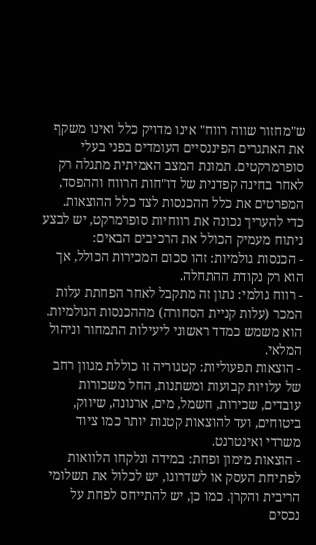ש"מחזור שווה רווח" אינו מדויק כלל ואינו משקף את האתגרים הפיננסיים העומדים בפני בעלי סופרמרקטים. תמונת המצב האמיתית מתגלה רק לאחר בחינה קפדנית של דו"חות הרווח וההפסד, המפרטים את כלל ההכנסות לצד כלל ההוצאות.
כדי להעריך נכונה את רווחיות סופרמרקט, יש לבצע ניתוח מעמיק הכולל את הרכיבים הבאים:
- הכנסות גולמיות: זהו סכום המכירות הכולל, אך הוא רק נקודת ההתחלה.
- רווח גולמי: נתון זה מתקבל לאחר הפחתת עלות המכר (עלות קניית הסחורה) מההכנסות הגולמיות. הוא משמש כמדד ראשוני ליעילות התמחור וניהול המלאי.
- הוצאות תפעוליות: קטגוריה זו כוללת מגוון רחב של עלויות קבועות ומשתנות, החל משכורות עובדים, שכירות, חשמל, מים, ארנונה, שיווק, ביטוחים, ועד להוצאות קטנות יותר כמו ציוד משרדי ואינטרנט.
- הוצאות מימון ופחת: במידה ונלקחו הלוואות לפתיחת העסק או לשדרוגו, יש לכלול את תשלומי הריבית והקרן. כמו כן, יש להתייחס לפחת על נכסים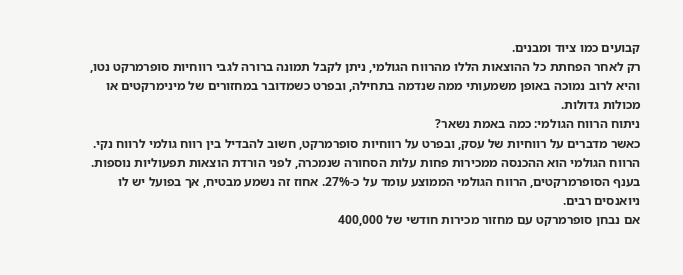קבועים כמו ציוד ומבנים.
רק לאחר הפחתת כל ההוצאות הללו מהרווח הגולמי, ניתן לקבל תמונה ברורה לגבי רווחיות סופרמרקט נטו, והיא לרוב נמוכה באופן משמעותי ממה שנדמה בתחילה, ובפרט כשמדובר במחזורים של מינימרקטים או מכולות גדולות.
ניתוח הרווח הגולמי: כמה באמת נשאר?
כאשר מדברים על רווחיות של עסק, ובפרט על רווחיות סופרמרקט, חשוב להבדיל בין רווח גולמי לרווח נקי. הרווח הגולמי הוא ההכנסה ממכירות פחות עלות הסחורה שנמכרה, לפני הורדת הוצאות תפעוליות נוספות. בענף הסופרמרקטים, הרווח הגולמי הממוצע עומד על כ-27%. אחוז זה נשמע מבטיח, אך בפועל יש לו ניואנסים רבים.
אם נבחן סופרמרקט עם מחזור מכירות חודשי של 400,000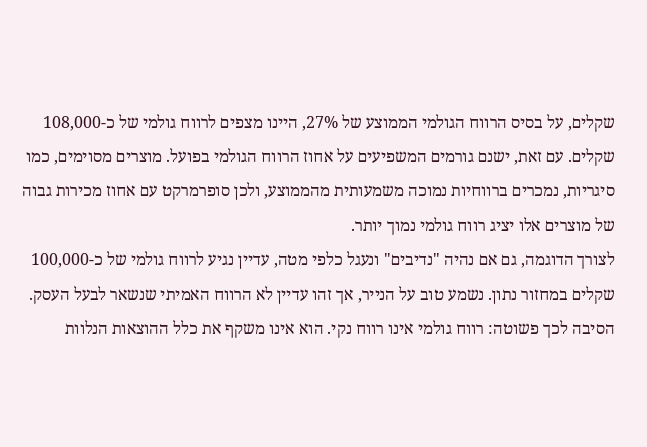שקלים, על בסיס הרווח הגולמי הממוצע של 27%, היינו מצפים לרווח גולמי של כ-108,000 שקלים. עם זאת, ישנם גורמים המשפיעים על אחוז הרווח הגולמי בפועל. מוצרים מסוימים, כמו סיגריות, נמכרים ברווחיות נמוכה משמעותית מהממוצע, ולכן סופרמרקט עם אחוז מכירות גבוה של מוצרים אלו יציג רווח גולמי נמוך יותר.
לצורך הדוגמה, גם אם נהיה "נדיבים" ונעגל כלפי מטה, עדיין נגיע לרווח גולמי של כ-100,000 שקלים במחזור נתון. נשמע טוב על הנייר, אך זהו עדיין לא הרווח האמיתי שנשאר לבעל העסק. הסיבה לכך פשוטה: רווח גולמי אינו רווח נקי. הוא אינו משקף את כלל ההוצאות הנלוות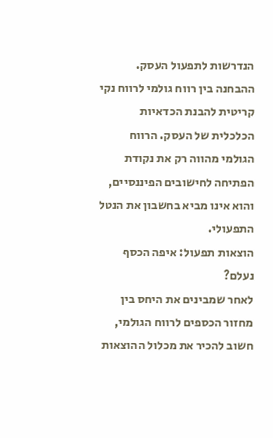הנדרשות לתפעול העסק.
ההבחנה בין רווח גולמי לרווח נקי קריטית להבנת הכדאיות הכלכלית של העסק. הרווח הגולמי מהווה רק את נקודת הפתיחה לחישובים הפיננסיים, והוא אינו מביא בחשבון את הנטל התפעולי.
הוצאות תפעול: איפה הכסף נעלם?
לאחר שמבינים את היחס בין מחזור הכספים לרווח הגולמי, חשוב להכיר את מכלול ההוצאות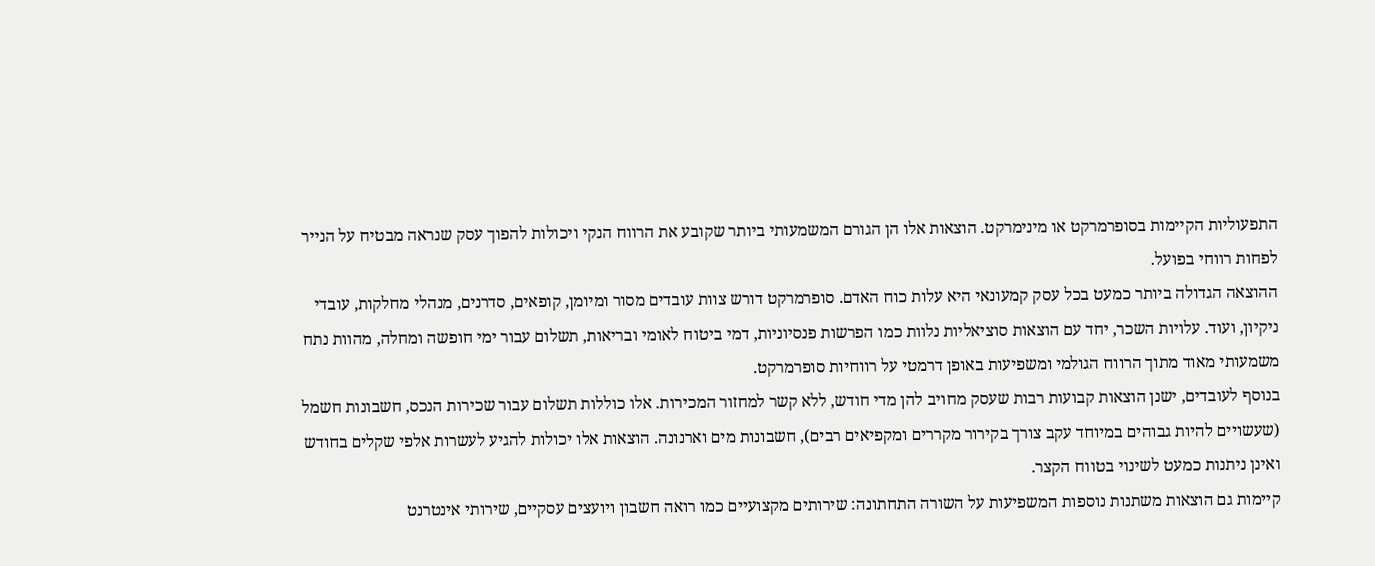התפעוליות הקיימות בסופרמרקט או מינימרקט. הוצאות אלו הן הגורם המשמעותי ביותר שקובע את הרווח הנקי ויכולות להפוך עסק שנראה מבטיח על הנייר לפחות רווחי בפועל.
ההוצאה הגדולה ביותר כמעט בכל עסק קמעונאי היא עלות כוח האדם. סופרמרקט דורש צוות עובדים מסור ומיומן, קופאים, סדרנים, מנהלי מחלקות, עובדי ניקיון, ועוד. עלויות השכר, יחד עם הוצאות סוציאליות נלוות כמו הפרשות פנסיוניות, דמי ביטוח לאומי ובריאות, תשלום עבור ימי חופשה ומחלה, מהוות נתח משמעותי מאוד מתוך הרווח הגולמי ומשפיעות באופן דרמטי על רווחיות סופרמרקט.
בנוסף לעובדים, ישנן הוצאות קבועות רבות שעסק מחויב להן מדי חודש, ללא קשר למחזור המכירות. אלו כוללות תשלום עבור שכירות הנכס, חשבונות חשמל (שעשויים להיות גבוהים במיוחד עקב צורך בקירור מקררים ומקפיאים רבים), חשבונות מים וארנונה. הוצאות אלו יכולות להגיע לעשרות אלפי שקלים בחודש ואינן ניתנות כמעט לשינוי בטווח הקצר.
קיימות גם הוצאות משתנות נוספות המשפיעות על השורה התחתונה: שירותים מקצועיים כמו רואה חשבון ויועצים עסקיים, שירותי אינטרנט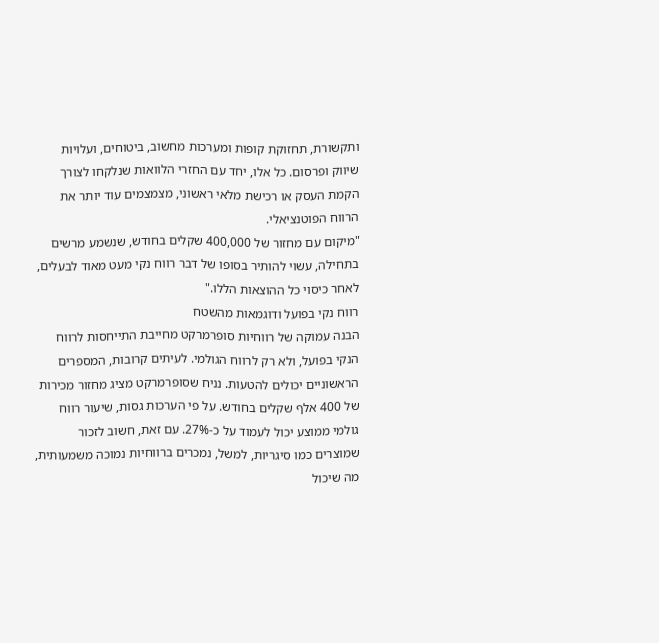ותקשורת, תחזוקת קופות ומערכות מחשוב, ביטוחים, ועלויות שיווק ופרסום. כל אלו, יחד עם החזרי הלוואות שנלקחו לצורך הקמת העסק או רכישת מלאי ראשוני, מצמצמים עוד יותר את הרווח הפוטנציאלי.
"מיקום עם מחזור של 400,000 שקלים בחודש, שנשמע מרשים בתחילה, עשוי להותיר בסופו של דבר רווח נקי מעט מאוד לבעלים, לאחר כיסוי כל ההוצאות הללו."
רווח נקי בפועל ודוגמאות מהשטח
הבנה עמוקה של רווחיות סופרמרקט מחייבת התייחסות לרווח הנקי בפועל, ולא רק לרווח הגולמי. לעיתים קרובות, המספרים הראשוניים יכולים להטעות. נניח שסופרמרקט מציג מחזור מכירות של 400 אלף שקלים בחודש. על פי הערכות גסות, שיעור רווח גולמי ממוצע יכול לעמוד על כ-27%. עם זאת, חשוב לזכור שמוצרים כמו סיגריות, למשל, נמכרים ברווחיות נמוכה משמעותית, מה שיכול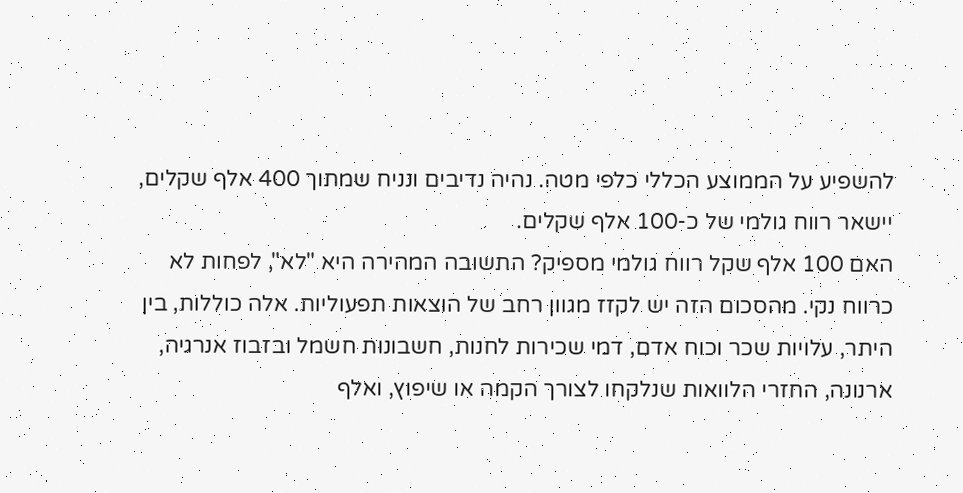להשפיע על הממוצע הכללי כלפי מטה. נהיה נדיבים ונניח שמתוך 400 אלף שקלים, יישאר רווח גולמי של כ-100 אלף שקלים.
האם 100 אלף שקל רווח גולמי מספיק? התשובה המהירה היא "לא", לפחות לא כרווח נקי. מהסכום הזה יש לקזז מגוון רחב של הוצאות תפעוליות. אלה כוללות, בין היתר, עלויות שכר וכוח אדם, דמי שכירות לחנות, חשבונות חשמל ובזבוז אנרגיה, ארנונה, החזרי הלוואות שנלקחו לצורך הקמה או שיפוץ, ואלף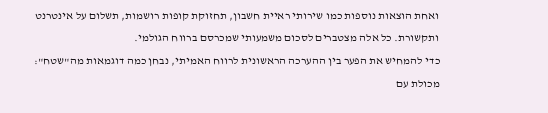ואחת הוצאות נוספות כמו שירותי ראיית חשבון, תחזוקת קופות רושמות, תשלום על אינטרנט ותקשורת. כל אלה מצטברים לסכום משמעותי שמכרסם ברווח הגולמי.
כדי להמחיש את הפער בין ההערכה הראשונית לרווח האמיתי, נבחן כמה דוגמאות מה"שטח":
מכולת עם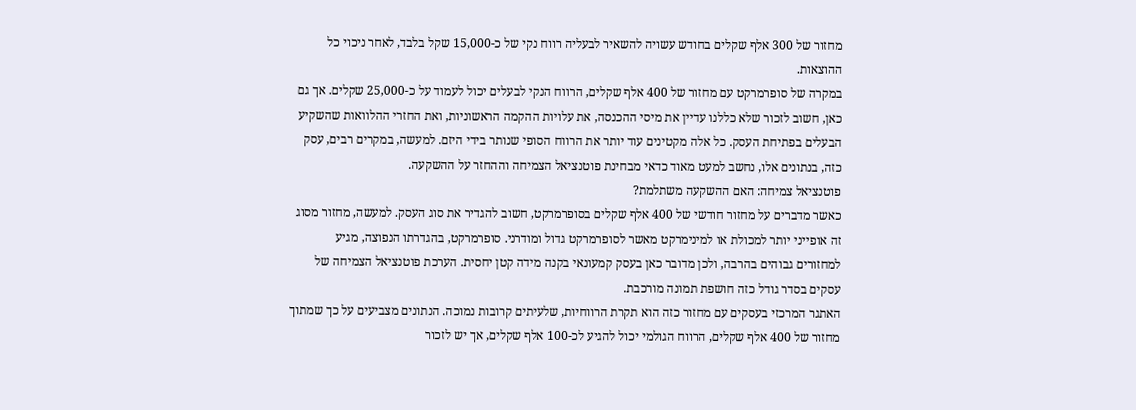מחזור של 300 אלף שקלים בחודש עשויה להשאיר לבעליה רווח נקי של כ-15,000 שקל בלבד, לאחר ניכוי כל ההוצאות.
במקרה של סופרמרקט עם מחזור של 400 אלף שקלים, הרווח הנקי לבעלים יכול לעמוד על כ-25,000 שקלים. אך גם כאן, חשוב לזכור שלא כללנו עדיין את מיסי ההכנסה, את עלויות ההקמה הראשוניות, ואת החזרי ההלוואות שהשקיע הבעלים בפתיחת העסק. כל אלה מקטינים עוד יותר את הרווח הסופי שנותר בידי היזם. למעשה, במקרים רבים, עסק כזה, בנתונים אלו, נחשב למעט מאוד כדאי מבחינת פוטנציאל הצמיחה וההחזר על ההשקעה.
פוטנציאל צמיחה: האם ההשקעה משתלמת?
כאשר מדברים על מחזור חודשי של 400 אלף שקלים בסופרמרקט, חשוב להגדיר את סוג העסק. למעשה, מחזור מסוג זה אופייני יותר למכולת או למינימרקט מאשר לסופרמרקט גדול ומודרני. סופרמרקט, בהגדרתו הנפוצה, מגיע למחזורים גבוהים בהרבה, ולכן מדובר כאן בעסק קמעונאי בקנה מידה קטן יחסית. הערכת פוטנציאל הצמיחה של עסקים בסדר גודל כזה חושפת תמונה מורכבת.
האתגר המרכזי בעסקים עם מחזור כזה הוא תקרת הרווחיות, שלעיתים קרובות נמוכה. הנתונים מצביעים על כך שמתוך מחזור של 400 אלף שקלים, הרווח הגולמי יכול להגיע לכ-100 אלף שקלים, אך יש לזכור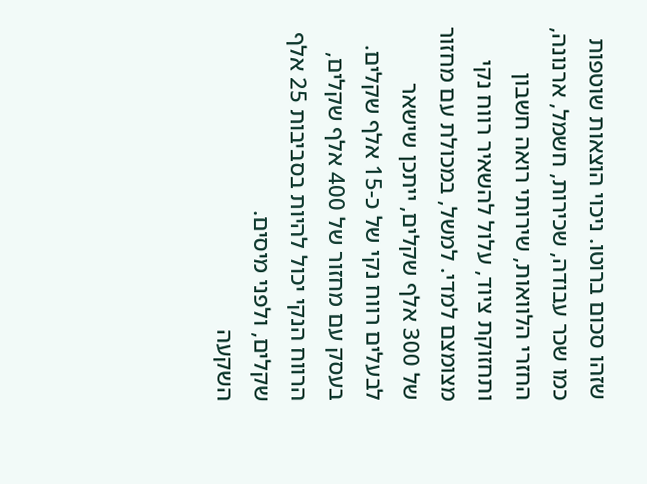שזהו סכום ברוטו. ניכוי הוצאות שוטפות כמו שכר עבודה, שכירות, חשמל, ארנונה, החזרי הלוואות, שירותי רואה חשבון ותחזוקת ציוד, עלול להשאיר רווח נקי מצומצם למדי. למשל, במכולת עם מחזור של 300 אלף שקלים, ייתכן שישאר לבעלים רווח נקי של כ-15 אלף שקלים. בעסק עם מחזור של 400 אלף שקלים, הרווח הנקי יכול להיות בסביבות 25 אלף שקלים, ולפני מיסים.
השקעה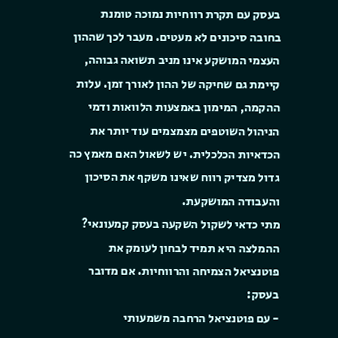בעסק עם תקרת רווחיות נמוכה טומנת בחובה סיכונים לא מעטים. מעבר לכך שההון העצמי המושקע אינו מניב תשואה גבוהה, קיימת גם שחיקה של ההון לאורך זמן. עלות ההקמה, המימון באמצעות הלוואות ודמי הניהול השוטפים מצמצמים עוד יותר את הכדאיות הכלכלית. יש לשאול האם מאמץ כה גדול מצדיק רווח שאינו משקף את הסיכון והעבודה המושקעת.
מתי כדאי לשקול השקעה בעסק קמעונאי? ההמלצה היא תמיד לבחון לעומק את פוטנציאל הצמיחה והרווחיות. אם מדובר בעסק:
- עם פוטנציאל הרחבה משמעותי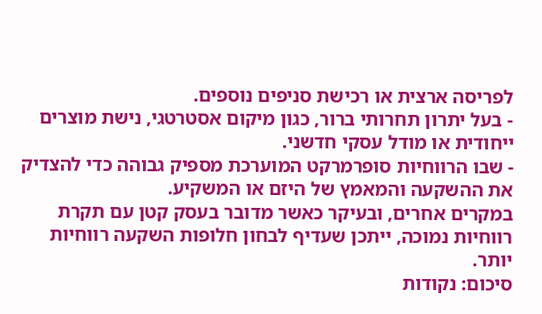לפריסה ארצית או רכישת סניפים נוספים.
- בעל יתרון תחרותי ברור, כגון מיקום אסטרטגי, נישת מוצרים ייחודית או מודל עסקי חדשני.
- שבו הרווחיות סופרמרקט המוערכת מספיק גבוהה כדי להצדיק את ההשקעה והמאמץ של היזם או המשקיע.
במקרים אחרים, ובעיקר כאשר מדובר בעסק קטן עם תקרת רווחיות נמוכה, ייתכן שעדיף לבחון חלופות השקעה רווחיות יותר.
סיכום: נקודות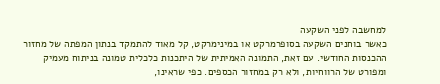למחשבה לפני השקעה
כאשר בוחנים השקעה בסופרמרקט או במינימרקט, קל מאוד להתמקד בנתון המפתה של מחזור ההכנסות החודשי. עם זאת, התמונה האמיתית של היתכנות כלכלית טמונה בניתוח מעמיק ומפורט של הרווחיות, ולא רק במחזור הכספים. כפי שראינו,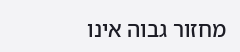מחזור גבוה אינו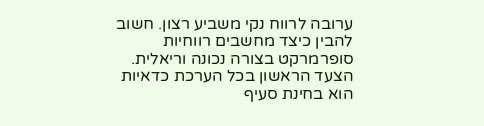ערובה לרווח נקי משביע רצון. חשוב להבין כיצד מחשבים רווחיות סופרמרקט בצורה נכונה וריאלית.
הצעד הראשון בכל הערכת כדאיות הוא בחינת סעיף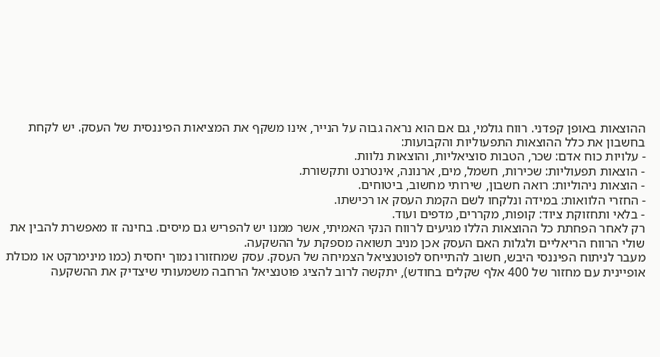ההוצאות באופן קפדני. רווח גולמי, גם אם הוא נראה גבוה על הנייר, אינו משקף את המציאות הפיננסית של העסק. יש לקחת בחשבון את כלל ההוצאות התפעוליות והקבועות:
- עלויות כוח אדם: שכר, הטבות סוציאליות, והוצאות נלוות.
- הוצאות תפעוליות: שכירות, חשמל, מים, ארנונה, אינטרנט ותקשורת.
- הוצאות ניהוליות: רואה חשבון, שירותי מחשוב, ביטוחים.
- החזרי הלוואות: במידה ונלקחו לשם הקמת העסק או רכישתו.
- בלאי ותחזוקת ציוד: קופות, מקררים, מדפים ועוד.
רק לאחר הפחתת כל ההוצאות הללו מגיעים לרווח הנקי האמיתי, אשר ממנו יש להפריש גם מיסים. בחינה זו מאפשרת להבין את שולי הרווח הריאליים ולגלות האם העסק אכן מניב תשואה מספקת על ההשקעה.
מעבר לניתוח הפיננסי היבש, חשוב להתייחס לפוטנציאל הצמיחה של העסק. עסק שמחזורו נמוך יחסית (כמו מינימרקט או מכולת אופיינית עם מחזור של 400 אלף שקלים בחודש), יתקשה לרוב להציג פוטנציאל הרחבה משמעותי שיצדיק את ההשקעה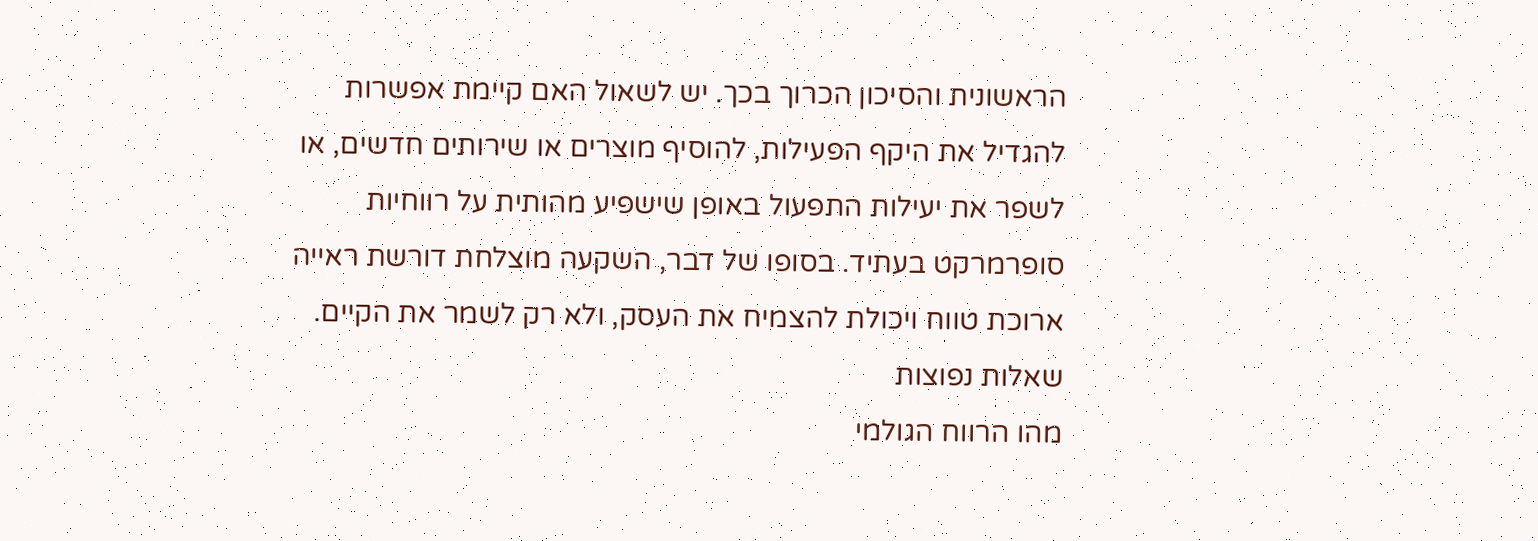הראשונית והסיכון הכרוך בכך. יש לשאול האם קיימת אפשרות להגדיל את היקף הפעילות, להוסיף מוצרים או שירותים חדשים, או לשפר את יעילות התפעול באופן שישפיע מהותית על רווחיות סופרמרקט בעתיד. בסופו של דבר, השקעה מוצלחת דורשת ראייה ארוכת טווח ויכולת להצמיח את העסק, ולא רק לשמר את הקיים.
שאלות נפוצות
מהו הרווח הגולמי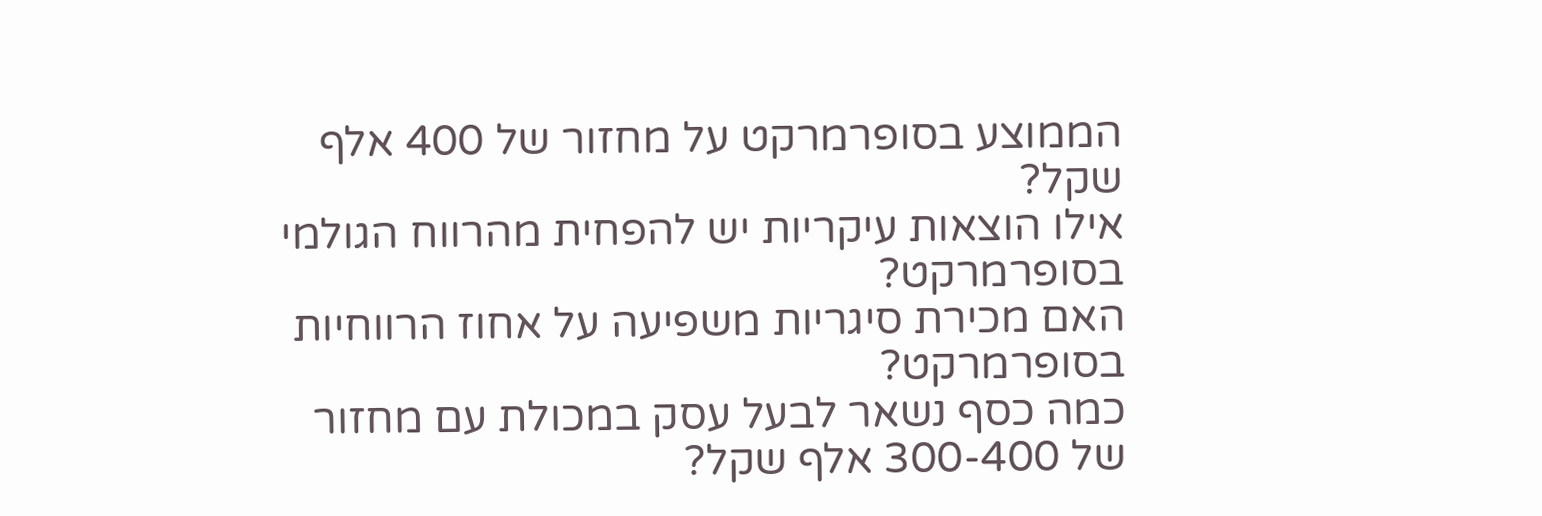הממוצע בסופרמרקט על מחזור של 400 אלף שקל?
אילו הוצאות עיקריות יש להפחית מהרווח הגולמי בסופרמרקט?
האם מכירת סיגריות משפיעה על אחוז הרווחיות בסופרמרקט?
כמה כסף נשאר לבעל עסק במכולת עם מחזור של 300-400 אלף שקל?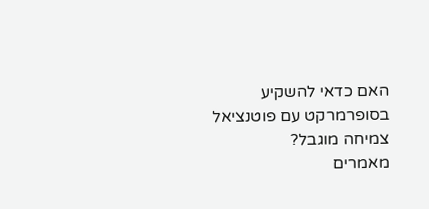האם כדאי להשקיע בסופרמרקט עם פוטנציאל צמיחה מוגבל?
מאמרים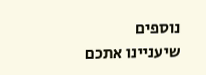נוספים שיעניינו אתכם